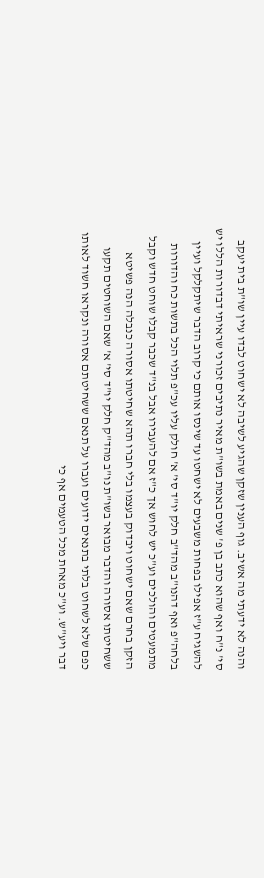והנה לא ידעתי מה אשיב. גוף הענין שזקן שהגיע לשיבה לא ישחוט לבדו עיין שו"ת בית יעקב סי' נ"ח ואף שהוא כתב בן פ' שנים באמת בשו"ת מאיר נתיבים זכורני שראיתי דבדורות הללו יש להשגיח ע"ז אפילו בפחות משבעים לא ישחטו עד שינסו אותם כי קרוב הדבר שיתקלקל ועיין בלחה"פ ואף דהנו"ב מהד"ב חלק יו"ד סי' א' חולק עליו עכ"פ תלוי הכל בתשות כח והדורות מתמעטים והולכים וע"כ יש לחוש אך כ"ז אם להעבירו אבל בנ"ד שכבר קבלו שוחט חדש וקבל הזקן בחרם שאם ישחוט ויבדוק בעצמו בלי חברו תהא שחיטתו אסורה כנבלה הנה פשיטא ששחיטתו אסורה והדבר מבואר בשו"ת נו"ב מהד"ק חלק יו"ד סי' א' שאם השוחטים תקעו כפם שלא לשחוט בלתי בתנאים ידועים ועברו על תנאם ששחיטתם אסורה ונקראו חשוד לאותו דבר ויע"ש. וע"כ מאחת מכל הטעמים אף כי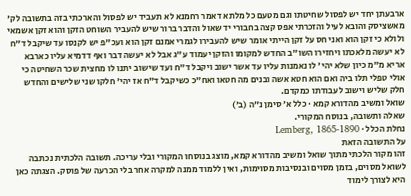ארבעתן יחד יש לפסול שחיטתו וגם מטעם כל מלתא דאמר רחמנא לא תעביד יש לפסול והארכתי בזה בתשובה לק' מאשציסק והובא לעיל והזכרתי אפס קצה בחבורי יד שאול והדבר ברור שיש להעביר השוחט הזקן והוא זקן אשמאי ולולא כי זקן הוא ואני חס על זקן הייתי אומר שיש להעבירו לגמרי אמנם זקן הוא ועכ"פ יש לקנסו עד שיקבל ד"ח לא יעשה מלאכתו ויחזירו השו"ב החדש למקומו והזקן יעמוד ע"ג אבל לא יעשה דבר ואף דדמיא עליו כארבא אריא מ"מ כיון שלא יהי' לו נאמנות עליו עד אשר ישוב ויקבל ד"ח ועד שישוב יתנו לו מחצית שכר השחיטה כי אולי טפלי תלו ביה ואם הוא חטא אשה ובנים מה חטאו ואח"כ כשיקבל ד"ח אז יהי' חלקו שני שלישים והחדש חלק שליש וישוב לעבודתו כמקדם.
שואל ומשיב מהדורא קמא · כלל א׳ סימן נ״ה (ב׳)
שאלה ותשובה, בנוסח המקורי.
נחלת הכלל · Lemberg, 1865-1890
על התשובה הזאת
זהו מקור הלכתי מתוך שואל ומשיב מהדורא קמא, מוצג בנוסחו המקורי ובלי עריכה. תשובה הלכתית נכתבה לשואל מסוים, בזמן מסוים ובנסיבות מסוימות, ואין ללמוד ממנה למקרה אחר בלי הכרעה של פוסק. הצגתה כאן היא לצורך לימוד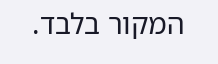המקור בלבד.